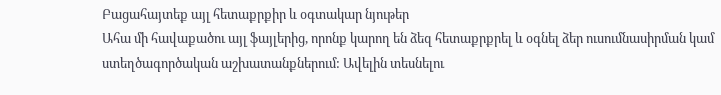Բացահայտեք այլ հետաքրքիր և օգտակար նյութեր
Ահա մի հավաքածու այլ ֆայլերից, որոնք կարող են ձեզ հետաքրքրել և օգնել ձեր ուսումնասիրման կամ ստեղծագործական աշխատանքներում: Ավելին տեսնելու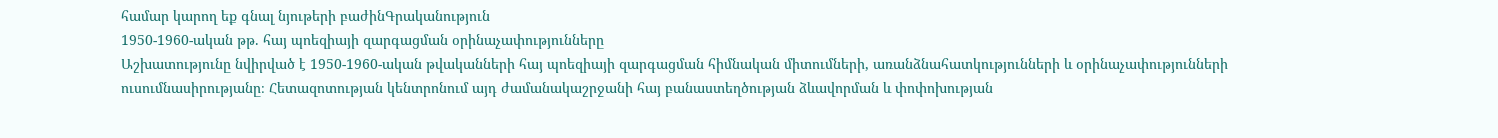համար կարող եք գնալ նյութերի բաժինԳրականություն
1950-1960-ական թթ. հայ պոեզիայի զարգացման օրինաչափությունները
Աշխատությունը նվիրված է 1950-1960-ական թվականների հայ պոեզիայի զարգացման հիմնական միտումների, առանձնահատկությունների և օրինաչափությունների ուսումնասիրությանը։ Հետազոտության կենտրոնում այդ ժամանակաշրջանի հայ բանաստեղծության ձևավորման և փոփոխության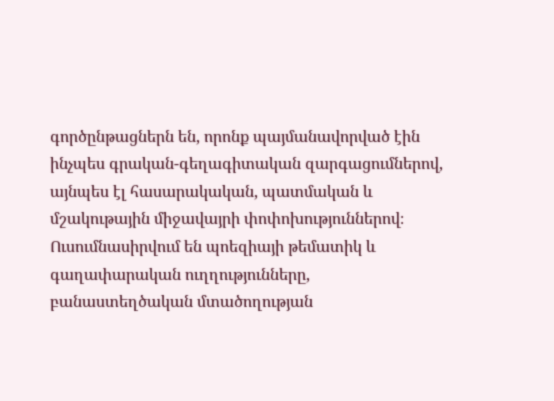գործընթացներն են, որոնք պայմանավորված էին ինչպես գրական-գեղագիտական զարգացումներով, այնպես էլ հասարակական, պատմական և մշակութային միջավայրի փոփոխություններով։ Ուսումնասիրվում են պոեզիայի թեմատիկ և գաղափարական ուղղությունները, բանաստեղծական մտածողության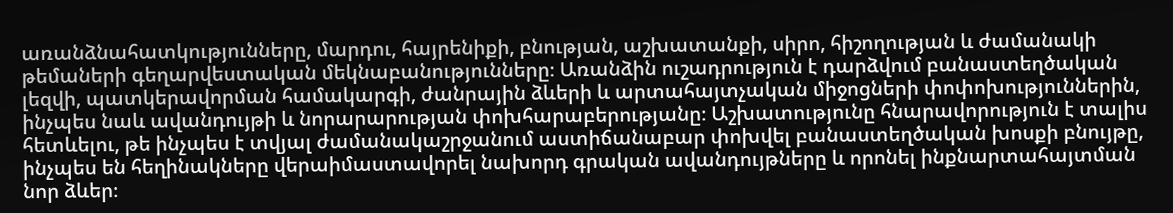առանձնահատկությունները, մարդու, հայրենիքի, բնության, աշխատանքի, սիրո, հիշողության և ժամանակի թեմաների գեղարվեստական մեկնաբանությունները։ Առանձին ուշադրություն է դարձվում բանաստեղծական լեզվի, պատկերավորման համակարգի, ժանրային ձևերի և արտահայտչական միջոցների փոփոխություններին, ինչպես նաև ավանդույթի և նորարարության փոխհարաբերությանը։ Աշխատությունը հնարավորություն է տալիս հետևելու, թե ինչպես է տվյալ ժամանակաշրջանում աստիճանաբար փոխվել բանաստեղծական խոսքի բնույթը, ինչպես են հեղինակները վերաիմաստավորել նախորդ գրական ավանդույթները և որոնել ինքնարտահայտման նոր ձևեր։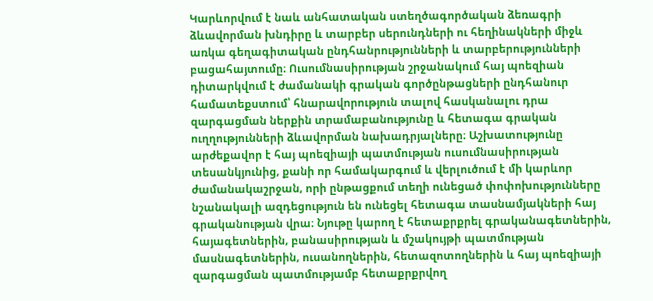Կարևորվում է նաև անհատական ստեղծագործական ձեռագրի ձևավորման խնդիրը և տարբեր սերունդների ու հեղինակների միջև առկա գեղագիտական ընդհանրությունների և տարբերությունների բացահայտումը։ Ուսումնասիրության շրջանակում հայ պոեզիան դիտարկվում է ժամանակի գրական գործընթացների ընդհանուր համատեքստում՝ հնարավորություն տալով հասկանալու դրա զարգացման ներքին տրամաբանությունը և հետագա գրական ուղղությունների ձևավորման նախադրյալները։ Աշխատությունը արժեքավոր է հայ պոեզիայի պատմության ուսումնասիրության տեսանկյունից, քանի որ համակարգում և վերլուծում է մի կարևոր ժամանակաշրջան, որի ընթացքում տեղի ունեցած փոփոխությունները նշանակալի ազդեցություն են ունեցել հետագա տասնամյակների հայ գրականության վրա։ Նյութը կարող է հետաքրքրել գրականագետներին, հայագետներին, բանասիրության և մշակույթի պատմության մասնագետներին, ուսանողներին, հետազոտողներին և հայ պոեզիայի զարգացման պատմությամբ հետաքրքրվող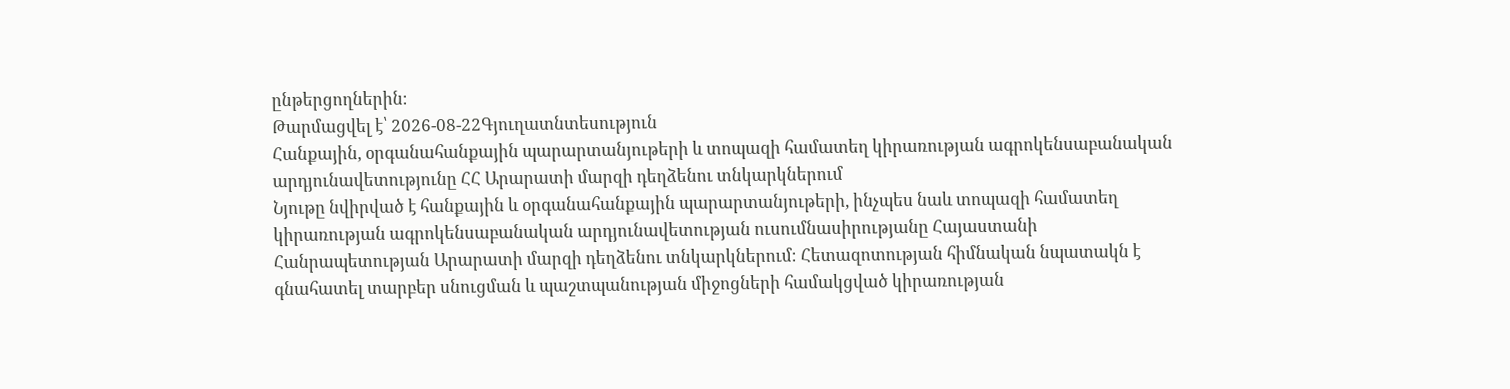ընթերցողներին։
Թարմացվել է՝ 2026-08-22Գյուղատնտեսություն
Հանքային, օրգանահանքային պարարտանյութերի և տոպազի համատեղ կիրառության ագրոկենսաբանական արդյունավետությունը ՀՀ Արարատի մարզի դեղձենու տնկարկներում
Նյութը նվիրված է հանքային և օրգանահանքային պարարտանյութերի, ինչպես նաև տոպազի համատեղ կիրառության ագրոկենսաբանական արդյունավետության ուսումնասիրությանը Հայաստանի Հանրապետության Արարատի մարզի դեղձենու տնկարկներում։ Հետազոտության հիմնական նպատակն է գնահատել տարբեր սնուցման և պաշտպանության միջոցների համակցված կիրառության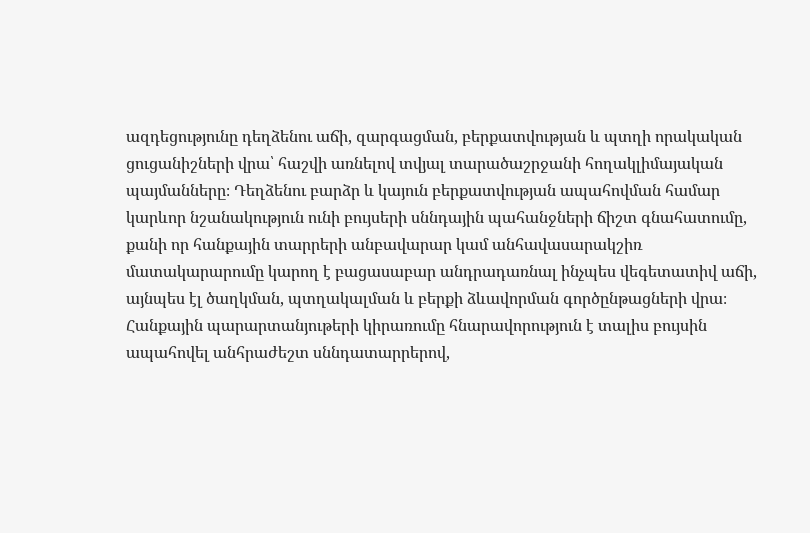ազդեցությունը դեղձենու աճի, զարգացման, բերքատվության և պտղի որակական ցուցանիշների վրա՝ հաշվի առնելով տվյալ տարածաշրջանի հողակլիմայական պայմանները։ Դեղձենու բարձր և կայուն բերքատվության ապահովման համար կարևոր նշանակություն ունի բույսերի սննդային պահանջների ճիշտ գնահատումը, քանի որ հանքային տարրերի անբավարար կամ անհավասարակշիռ մատակարարումը կարող է բացասաբար անդրադառնալ ինչպես վեգետատիվ աճի, այնպես էլ ծաղկման, պտղակալման և բերքի ձևավորման գործընթացների վրա։ Հանքային պարարտանյութերի կիրառումը հնարավորություն է տալիս բույսին ապահովել անհրաժեշտ սննդատարրերով,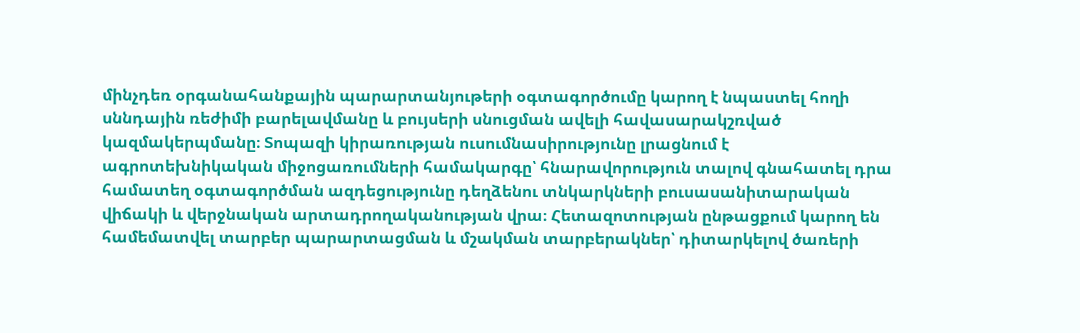մինչդեռ օրգանահանքային պարարտանյութերի օգտագործումը կարող է նպաստել հողի սննդային ռեժիմի բարելավմանը և բույսերի սնուցման ավելի հավասարակշռված կազմակերպմանը։ Տոպազի կիրառության ուսումնասիրությունը լրացնում է ագրոտեխնիկական միջոցառումների համակարգը՝ հնարավորություն տալով գնահատել դրա համատեղ օգտագործման ազդեցությունը դեղձենու տնկարկների բուսասանիտարական վիճակի և վերջնական արտադրողականության վրա։ Հետազոտության ընթացքում կարող են համեմատվել տարբեր պարարտացման և մշակման տարբերակներ՝ դիտարկելով ծառերի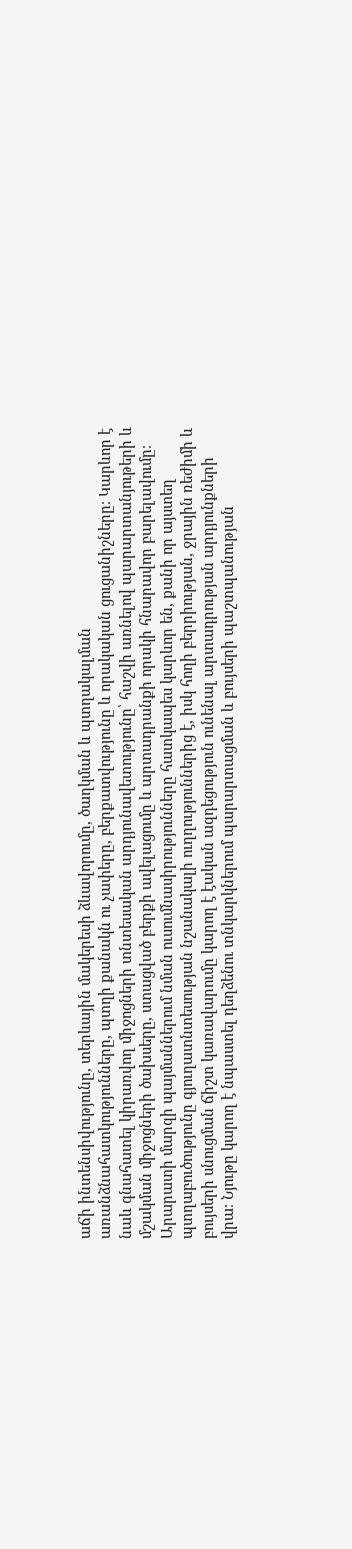աճի ինտենսիվությունը, տերևային մակերեսի ձևավորումը, ծաղկման և պտղակալման առանձնահատկությունները, պտղի քանակն ու չափերը, բերքատվությունը և որակական ցուցանիշները։ Կարևոր է նաև գնահատել կիրառվող միջոցների տնտեսական արդյունավետությունը՝ հաշվի առնելով պարարտանյութերի և մշակման միջոցների ծախսերը, ստացված բերքի ավելացումը և արտադրանքի որակի հնարավոր բարելավումը։ Արարատի մարզի պայմաններում նման ուսումնասիրությունները հատկապես կարևոր են, քանի որ այստեղ պտղաբուծությունը գյուղատնտեսության նշանակալի ուղղություններից է, իսկ հողի բերրիության, ջրային ռեժիմի և բույսերի սնուցման ճիշտ կառավարումը կարող է էական ազդեցություն ունենալ արտադրության արդյունքների վրա։ Նյութը կարող է նպաստել դեղձենու տնկարկներում պարարտացման և բույսերի պաշտպանության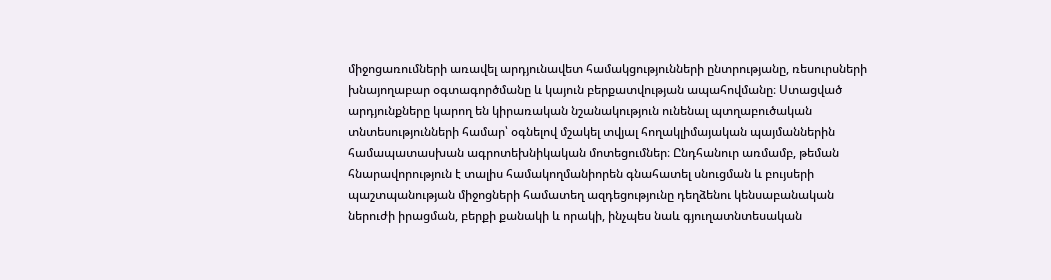միջոցառումների առավել արդյունավետ համակցությունների ընտրությանը, ռեսուրսների խնայողաբար օգտագործմանը և կայուն բերքատվության ապահովմանը։ Ստացված արդյունքները կարող են կիրառական նշանակություն ունենալ պտղաբուծական տնտեսությունների համար՝ օգնելով մշակել տվյալ հողակլիմայական պայմաններին համապատասխան ագրոտեխնիկական մոտեցումներ։ Ընդհանուր առմամբ, թեման հնարավորություն է տալիս համակողմանիորեն գնահատել սնուցման և բույսերի պաշտպանության միջոցների համատեղ ազդեցությունը դեղձենու կենսաբանական ներուժի իրացման, բերքի քանակի և որակի, ինչպես նաև գյուղատնտեսական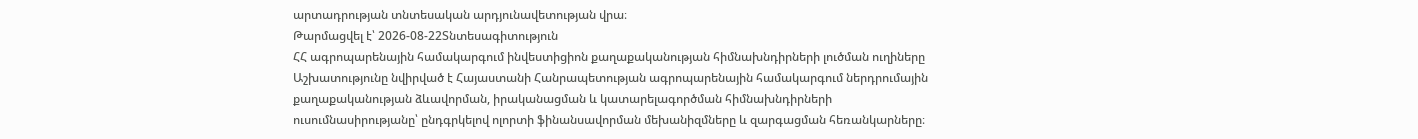արտադրության տնտեսական արդյունավետության վրա։
Թարմացվել է՝ 2026-08-22Տնտեսագիտություն
ՀՀ ագրոպարենային համակարգում ինվեստիցիոն քաղաքականության հիմնախնդիրների լուծման ուղիները
Աշխատությունը նվիրված է Հայաստանի Հանրապետության ագրոպարենային համակարգում ներդրումային քաղաքականության ձևավորման, իրականացման և կատարելագործման հիմնախնդիրների ուսումնասիրությանը՝ ընդգրկելով ոլորտի ֆինանսավորման մեխանիզմները և զարգացման հեռանկարները։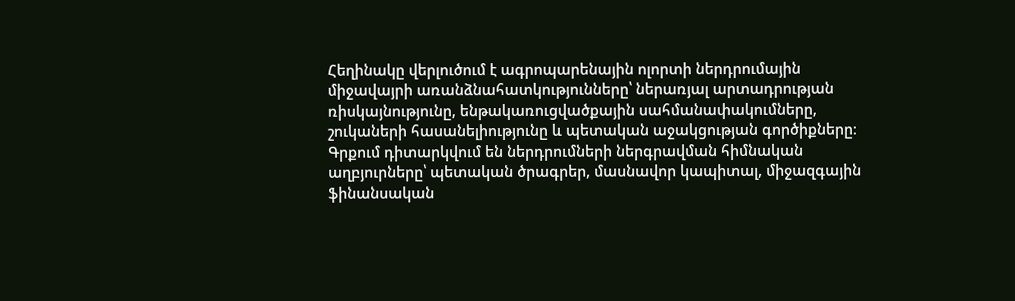Հեղինակը վերլուծում է ագրոպարենային ոլորտի ներդրումային միջավայրի առանձնահատկությունները՝ ներառյալ արտադրության ռիսկայնությունը, ենթակառուցվածքային սահմանափակումները, շուկաների հասանելիությունը և պետական աջակցության գործիքները։ Գրքում դիտարկվում են ներդրումների ներգրավման հիմնական աղբյուրները՝ պետական ծրագրեր, մասնավոր կապիտալ, միջազգային ֆինանսական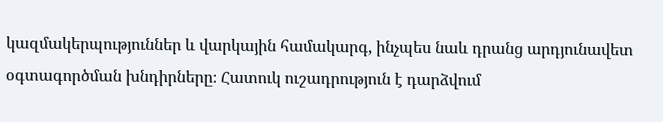կազմակերպություններ և վարկային համակարգ, ինչպես նաև դրանց արդյունավետ օգտագործման խնդիրները։ Հատուկ ուշադրություն է դարձվում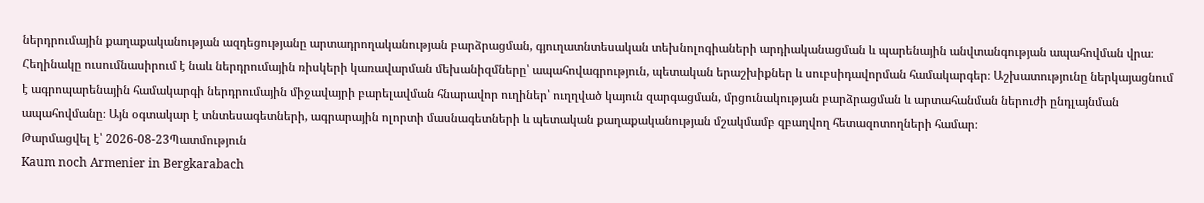ներդրումային քաղաքականության ազդեցությանը արտադրողականության բարձրացման, գյուղատնտեսական տեխնոլոգիաների արդիականացման և պարենային անվտանգության ապահովման վրա։ Հեղինակը ուսումնասիրում է նաև ներդրումային ռիսկերի կառավարման մեխանիզմները՝ ապահովագրություն, պետական երաշխիքներ և սուբսիդավորման համակարգեր։ Աշխատությունը ներկայացնում է ագրոպարենային համակարգի ներդրումային միջավայրի բարելավման հնարավոր ուղիներ՝ ուղղված կայուն զարգացման, մրցունակության բարձրացման և արտահանման ներուժի ընդլայնման ապահովմանը։ Այն օգտակար է տնտեսագետների, ագրարային ոլորտի մասնագետների և պետական քաղաքականության մշակմամբ զբաղվող հետազոտողների համար։
Թարմացվել է՝ 2026-08-23Պատմություն
Kaum noch Armenier in Bergkarabach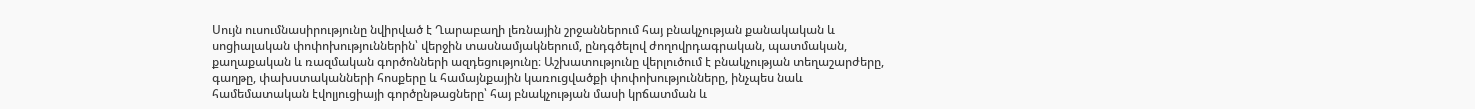Սույն ուսումնասիրությունը նվիրված է Ղարաբաղի լեռնային շրջաններում հայ բնակչության քանակական և սոցիալական փոփոխություններին՝ վերջին տասնամյակներում, ընդգծելով ժողովրդագրական, պատմական, քաղաքական և ռազմական գործոնների ազդեցությունը։ Աշխատությունը վերլուծում է բնակչության տեղաշարժերը, գաղթը, փախստականների հոսքերը և համայնքային կառուցվածքի փոփոխությունները, ինչպես նաև համեմատական էվոլյուցիայի գործընթացները՝ հայ բնակչության մասի կրճատման և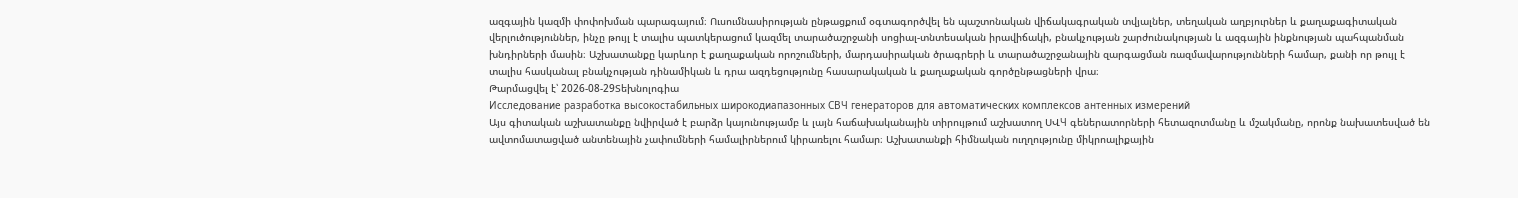ազգային կազմի փոփոխման պարագայում։ Ուսումնասիրության ընթացքում օգտագործվել են պաշտոնական վիճակագրական տվյալներ, տեղական աղբյուրներ և քաղաքագիտական վերլուծություններ, ինչը թույլ է տալիս պատկերացում կազմել տարածաշրջանի սոցիալ-տնտեսական իրավիճակի, բնակչության շարժունակության և ազգային ինքնության պահպանման խնդիրների մասին։ Աշխատանքը կարևոր է քաղաքական որոշումների, մարդասիրական ծրագրերի և տարածաշրջանային զարգացման ռազմավարությունների համար, քանի որ թույլ է տալիս հասկանալ բնակչության դինամիկան և դրա ազդեցությունը հասարակական և քաղաքական գործընթացների վրա։
Թարմացվել է՝ 2026-08-29Տեխնոլոգիա
Исследование разработка высокостабильных широкодиапазонных СВЧ генераторов для автоматических комплексов антенных измерений
Այս գիտական աշխատանքը նվիրված է բարձր կայունությամբ և լայն հաճախականային տիրույթում աշխատող ՍՎЧ գեներատորների հետազոտմանը և մշակմանը, որոնք նախատեսված են ավտոմատացված անտենային չափումների համալիրներում կիրառելու համար։ Աշխատանքի հիմնական ուղղությունը միկրոալիքային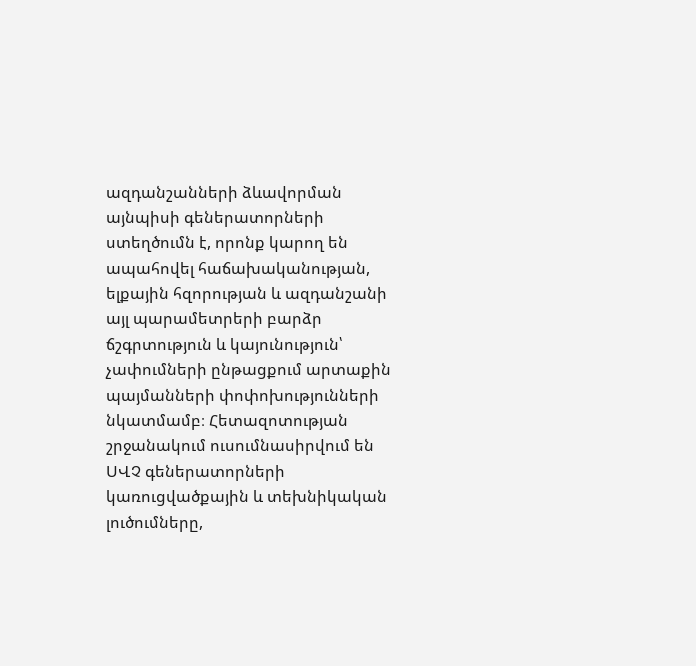ազդանշանների ձևավորման այնպիսի գեներատորների ստեղծումն է, որոնք կարող են ապահովել հաճախականության, ելքային հզորության և ազդանշանի այլ պարամետրերի բարձր ճշգրտություն և կայունություն՝ չափումների ընթացքում արտաքին պայմանների փոփոխությունների նկատմամբ։ Հետազոտության շրջանակում ուսումնասիրվում են ՍՎՉ գեներատորների կառուցվածքային և տեխնիկական լուծումները,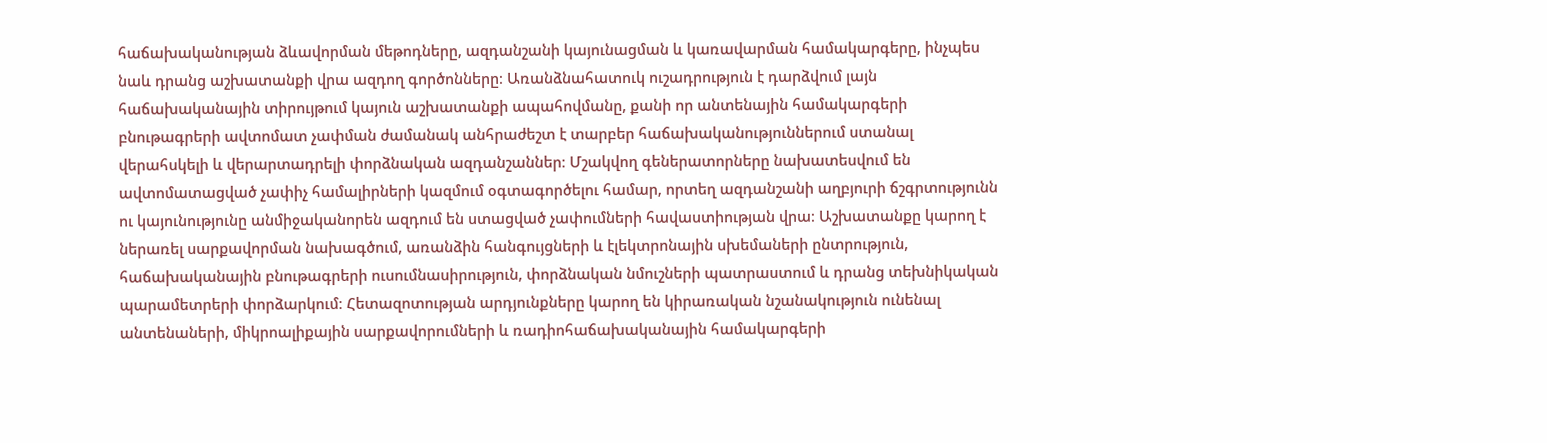հաճախականության ձևավորման մեթոդները, ազդանշանի կայունացման և կառավարման համակարգերը, ինչպես նաև դրանց աշխատանքի վրա ազդող գործոնները։ Առանձնահատուկ ուշադրություն է դարձվում լայն հաճախականային տիրույթում կայուն աշխատանքի ապահովմանը, քանի որ անտենային համակարգերի բնութագրերի ավտոմատ չափման ժամանակ անհրաժեշտ է տարբեր հաճախականություններում ստանալ վերահսկելի և վերարտադրելի փորձնական ազդանշաններ։ Մշակվող գեներատորները նախատեսվում են ավտոմատացված չափիչ համալիրների կազմում օգտագործելու համար, որտեղ ազդանշանի աղբյուրի ճշգրտությունն ու կայունությունը անմիջականորեն ազդում են ստացված չափումների հավաստիության վրա։ Աշխատանքը կարող է ներառել սարքավորման նախագծում, առանձին հանգույցների և էլեկտրոնային սխեմաների ընտրություն, հաճախականային բնութագրերի ուսումնասիրություն, փորձնական նմուշների պատրաստում և դրանց տեխնիկական պարամետրերի փորձարկում։ Հետազոտության արդյունքները կարող են կիրառական նշանակություն ունենալ անտենաների, միկրոալիքային սարքավորումների և ռադիոհաճախականային համակարգերի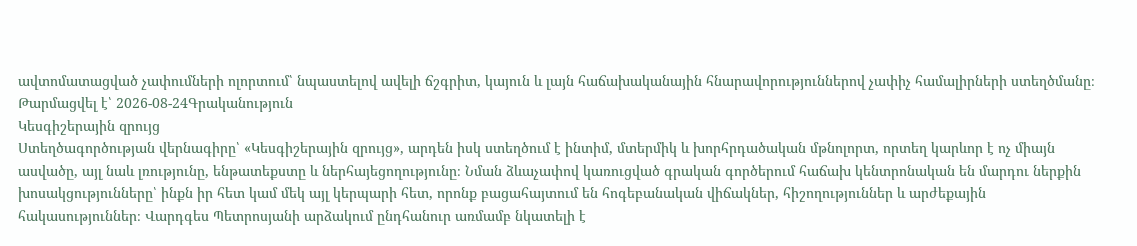ավտոմատացված չափումների ոլորտում՝ նպաստելով ավելի ճշգրիտ, կայուն և լայն հաճախականային հնարավորություններով չափիչ համալիրների ստեղծմանը։
Թարմացվել է՝ 2026-08-24Գրականություն
Կեսգիշերային զրույց
Ստեղծագործության վերնագիրը՝ «Կեսգիշերային զրույց», արդեն իսկ ստեղծում է ինտիմ, մտերմիկ և խորհրդածական մթնոլորտ, որտեղ կարևոր է ոչ միայն ասվածը, այլ նաև լռությունը, ենթատեքստը և ներհայեցողությունը։ Նման ձևաչափով կառուցված գրական գործերում հաճախ կենտրոնական են մարդու ներքին խոսակցությունները՝ ինքն իր հետ կամ մեկ այլ կերպարի հետ, որոնք բացահայտում են հոգեբանական վիճակներ, հիշողություններ և արժեքային հակասություններ։ Վարդգես Պետրոսյանի արձակում ընդհանուր առմամբ նկատելի է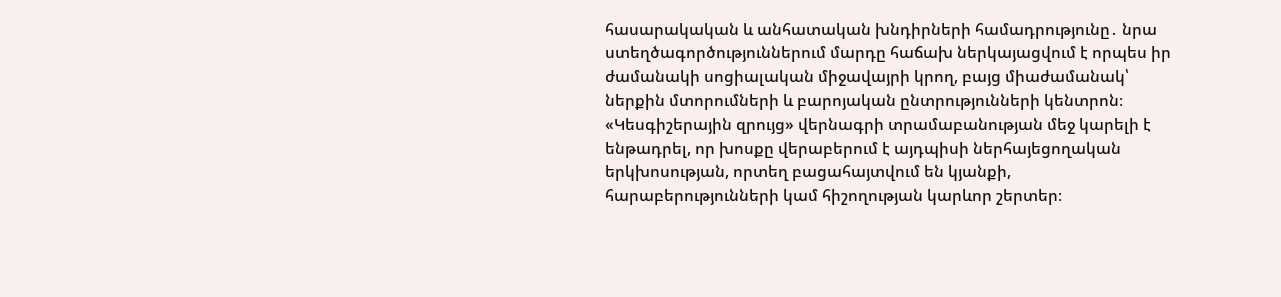հասարակական և անհատական խնդիրների համադրությունը․ նրա ստեղծագործություններում մարդը հաճախ ներկայացվում է որպես իր ժամանակի սոցիալական միջավայրի կրող, բայց միաժամանակ՝ ներքին մտորումների և բարոյական ընտրությունների կենտրոն։ «Կեսգիշերային զրույց» վերնագրի տրամաբանության մեջ կարելի է ենթադրել, որ խոսքը վերաբերում է այդպիսի ներհայեցողական երկխոսության, որտեղ բացահայտվում են կյանքի, հարաբերությունների կամ հիշողության կարևոր շերտեր։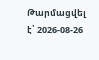Թարմացվել է՝ 2026-08-26